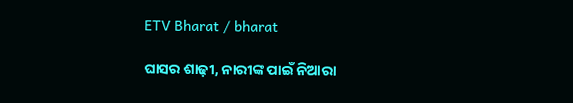ETV Bharat / bharat

ଘାସର ଶାଢ଼ୀ, ନାରୀଙ୍କ ପାଇଁ ନିଆରା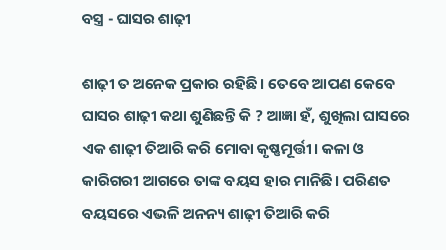ବସ୍ତ୍ର - ଘାସର ଶାଢ଼ୀ

ଶାଢ଼ୀ ତ ଅନେକ ପ୍ରକାର ରହିଛି। ତେବେ ଆପଣ କେବେ ଘାସର ଶାଢ଼ୀ କଥା ଶୁଣିଛନ୍ତି କି ? ଆଜ୍ଞା ହଁ, ଶୁଖିଲା ଘାସରେ ଏକ ଶାଢ଼ୀ ତିଆରି କରି ମୋବା କୃଷ୍ଣମୂର୍ତ୍ତୀ। କଳା ଓ କାରିଗରୀ ଆଗରେ ତାଙ୍କ ବୟସ ହାର ମାନିଛି। ପରିଣତ ବୟସରେ ଏଭଳି ଅନନ୍ୟ ଶାଢ଼ୀ ତିଆରି କରି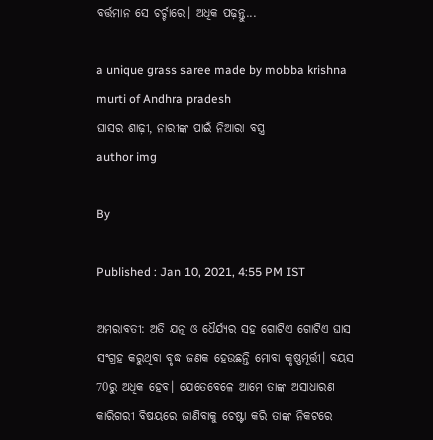ବର୍ତ୍ତମାନ ସେ ଚର୍ଚ୍ଚାରେ। ଅଧିକ ପଢ଼ନ୍ତୁ...

a unique grass saree made by mobba krishna murti of Andhra pradesh
ଘାସର ଶାଢ଼ୀ, ନାରୀଙ୍କ ପାଇଁ ନିଆରା ବସ୍ତ୍ର
author img

By

Published : Jan 10, 2021, 4:55 PM IST

ଅମରାବତୀ: ଅତି ଯତ୍ନ ଓ ଧୈର୍ଯ୍ୟର ସହ ଗୋଟିଏ ଗୋଟିଏ ଘାସ ସଂଗ୍ରହ କରୁଥିବା ବୃଦ୍ଧ ଜଣକ ହେଉଛନ୍ତି ମୋବା କୃଷ୍ଣମୂର୍ତ୍ତୀ। ବୟସ 70ରୁ ଅଧିକ ହେବ। ଯେତେବେଳେ ଆମେ ତାଙ୍କ ଅସାଧାରଣ କାରିଗରୀ ବିଷୟରେ ଜାଣିବାକୁ ଚେଷ୍ଟା କରି ତାଙ୍କ ନିକଟରେ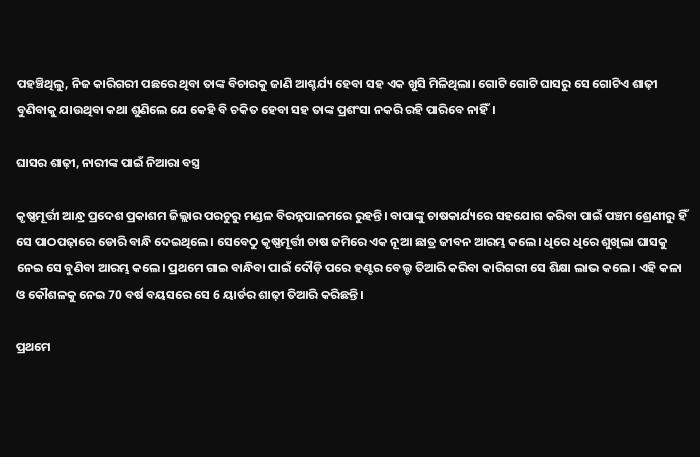ପହଞ୍ଚିଥିଲୁ, ନିଜ କାରିଗରୀ ପଛରେ ଥିବା ତାଙ୍କ ବିଚାରକୁ ଜାଣି ଆଶ୍ଚର୍ଯ୍ୟ ହେବା ସହ ଏକ ଖୁସି ମିଳିଥିଲା। ଗୋଟି ଗୋଟି ଘାସରୁ ସେ ଗୋଟିଏ ଶାଢ଼ୀ ବୁଣିବାକୁ ଯାଉଥିବା କଥା ଶୁଣିଲେ ଯେ କେହି ବି ଚକିତ ହେବା ସହ ତାଙ୍କ ପ୍ରଶଂସା ନକରି ରହି ପାରିବେ ନାହିଁ।

ଘାସର ଶାଢ଼ୀ, ନାରୀଙ୍କ ପାଇଁ ନିଆରା ବସ୍ତ୍ର

କୃଷ୍ଣମୂର୍ତ୍ତୀ ଆନ୍ଧ୍ର ପ୍ରଦେଶ ପ୍ରକାଶମ ଜିଲ୍ଲାର ପରଚୁରୁ ମଣ୍ଡଳ ବିରନ୍ନପାଳମରେ ରୁହନ୍ତି। ବାପାଙ୍କୁ ଚାଷକାର୍ଯ୍ୟରେ ସହଯୋଗ କରିବା ପାଇଁ ପଞ୍ଚମ ଶ୍ରେଣୀରୁ ହିଁ ସେ ପାଠପଢ଼ାରେ ଡୋରି ବାନ୍ଧି ଦେଇଥିଲେ। ସେବେଠୁ କୃଷ୍ଣମୂର୍ତ୍ତୀ ଚାଷ ଜମିରେ ଏକ ନୂଆ ଛାତ୍ର ଜୀବନ ଆରମ୍ଭ କଲେ। ଧିରେ ଧିରେ ଶୁଖିଲା ଘାସକୁ ନେଇ ସେ ବୁଣିବା ଆରମ୍ଭ କଲେ। ପ୍ରଥମେ ଗାଇ ବାନ୍ଧିବା ପାଇଁ ଦୌଡ଼ି ପରେ ହଣ୍ଟର ବେଲ୍ଟ ତିଆରି କରିବା କାରିଗରୀ ସେ ଶିକ୍ଷା ଲାଭ କଲେ । ଏହି କଳା ଓ କୌଶଳକୁ ନେଇ 70 ବର୍ଷ ବୟସରେ ସେ 6 ୟାର୍ଡର ଶାଢ଼ୀ ତିଆରି କରିଛନ୍ତି।

ପ୍ରଥମେ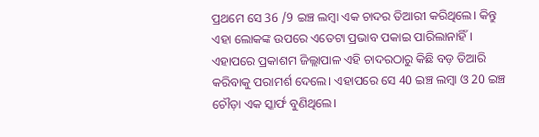ପ୍ରଥମେ ସେ 36 /9 ଇଞ୍ଚ ଲମ୍ବା ଏକ ଚାଦର ତିଆରୀ କରିଥିଲେ। କିନ୍ତୁ ଏହା ଲୋକଙ୍କ ଉପରେ ଏତେଟା ପ୍ରଭାବ ପକାଇ ପାରିଲାନାହିଁ। ଏହାପରେ ପ୍ରକାଶମ ଜିଲ୍ଲାପାଳ ଏହି ଚାଦରଠାରୁ କିଛି ବଡ଼ ତିଆରି କରିବାକୁ ପରାମର୍ଶ ଦେଲେ। ଏହାପରେ ସେ 40 ଇଞ୍ଚ ଲମ୍ବା ଓ 20 ଇଞ୍ଚ ଚୌଡ଼ା ଏକ ସ୍କାର୍ଫ ବୁଣିଥିଲେ।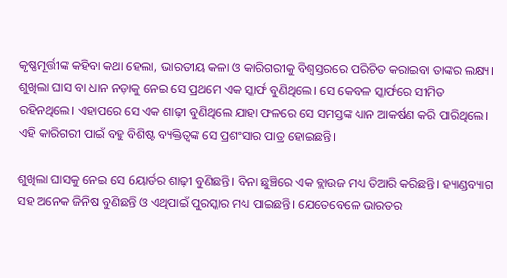କୃଷ୍ଣମୂର୍ତ୍ତୀଙ୍କ କହିବା କଥା ହେଲା, ଭାରତୀୟ କଳା ଓ କାରିଗରୀକୁ ବିଶ୍ବସ୍ତରରେ ପରିଚିତ କରାଇବା ତାଙ୍କର ଲକ୍ଷ୍ୟ। ଶୁଖିଲା ଘାସ ବା ଧାନ ନଡ଼ାକୁ ନେଇ ସେ ପ୍ରଥମେ ଏକ ସ୍କାର୍ଫ ବୁଣିଥିଲେ। ସେ କେବଳ ସ୍କାର୍ଫରେ ସୀମିତ ରହିନଥିଲେ। ଏହାପରେ ସେ ଏକ ଶାଢ଼ୀ ବୁଣିଥିଲେ ଯାହା ଫଳରେ ସେ ସମସ୍ତଙ୍କ ଧ୍ୟାନ ଆକର୍ଷଣ କରି ପାରିଥିଲେ। ଏହି କାରିଗରୀ ପାଇଁ ବହୁ ବିଶିଷ୍ଟ ବ୍ୟକ୍ତିତ୍ବଙ୍କ ସେ ପ୍ରଶଂସାର ପାତ୍ର ହୋଇଛନ୍ତି।

ଶୁଖିଲା ଘାସକୁ ନେଇ ସେ 6ୟାର୍ଡର ଶାଢ଼ୀ ବୁଣିଛନ୍ତି। ବିନା ଛୁଞ୍ଚିରେ ଏକ ବ୍ଲାଉଜ ମଧ୍ୟ ତିଆରି କରିଛନ୍ତି। ହ୍ୟାଣ୍ଡବ୍ୟାଗ ସହ ଅନେକ ଜିନିଷ ବୁଣିଛନ୍ତି ଓ ଏଥିପାଇଁ ପୁରସ୍କାର ମଧ୍ୟ ପାଇଛନ୍ତି। ଯେତେବେଳେ ଭାରତର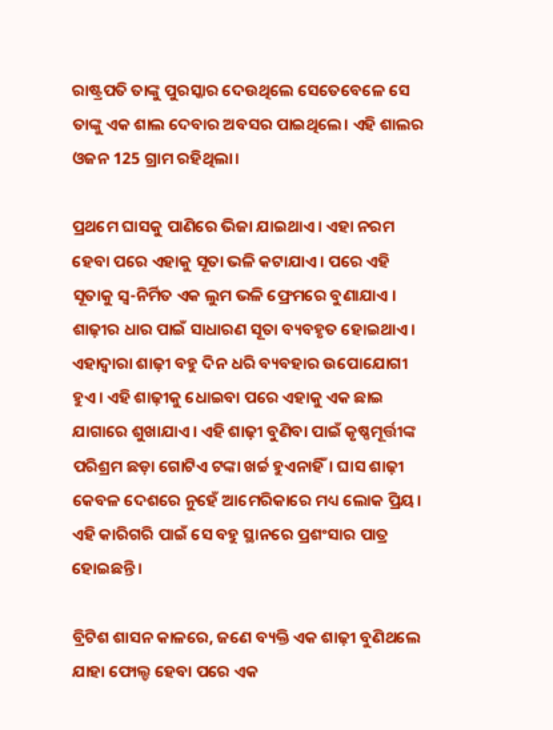ରାଷ୍ଟ୍ରପତି ତାଙ୍କୁ ପୁରସ୍କାର ଦେଉଥିଲେ ସେତେବେଳେ ସେ ତାଙ୍କୁ ଏକ ଶାଲ ଦେବାର ଅବସର ପାଇଥିଲେ। ଏହି ଶାଲର ଓଜନ 125 ଗ୍ରାମ ରହିଥିଲା।

ପ୍ରଥମେ ଘାସକୁ ପାଣିରେ ଭିଜା ଯାଇଥାଏ। ଏହା ନରମ ହେବା ପରେ ଏହାକୁ ସୂତା ଭଳି କଟାଯାଏ। ପରେ ଏହି ସୂତାକୁ ସ୍ବ-ନିର୍ମିତ ଏକ ଲୁମ ଭଳି ଫ୍ରେମରେ ବୁଣାଯାଏ । ଶାଢ଼ୀର ଧାର ପାଇଁ ସାଧାରଣ ସୂତା ବ୍ୟବହୃତ ହୋଇଥାଏ। ଏହାଦ୍ବାରା ଶାଢ଼ୀ ବହୁ ଦିନ ଧରି ବ୍ୟବହାର ଉପୋଯୋଗୀ ହୁଏ। ଏହି ଶାଢ଼ୀକୁ ଧୋଇବା ପରେ ଏହାକୁ ଏକ ଛାଇ ଯାଗାରେ ଶୁଖାଯାଏ। ଏହି ଶାଢ଼ୀ ବୁଣିବା ପାଇଁ କୃଷ୍ଣମୂର୍ତ୍ତୀଙ୍କ ପରିଶ୍ରମ ଛଡ଼ା ଗୋଟିଏ ଟଙ୍କା ଖର୍ଚ୍ଚ ହୁଏନାହିଁ। ଘାସ ଶାଢ଼ୀ କେବଳ ଦେଶରେ ନୁହେଁ ଆମେରିକାରେ ମଧ୍ୟ ଲୋକ ପ୍ରିୟ। ଏହି କାରିଗରି ପାଇଁ ସେ ବହୁ ସ୍ଥାନରେ ପ୍ରଶଂସାର ପାତ୍ର ହୋଇଛନ୍ତି।

ବ୍ରିଟିଶ ଶାସନ କାଳରେ, ଜଣେ ବ୍ୟକ୍ତି ଏକ ଶାଢ଼ୀ ବୁଣିଥଲେ ଯାହା ଫୋଲ୍ଡ ହେବା ପରେ ଏକ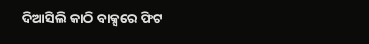ଦିଆସିଲି କାଠି ବାକ୍ସରେ ଫିଟ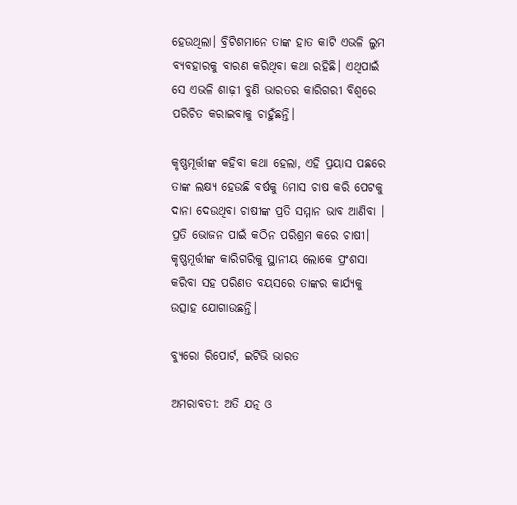ହେଉଥିଲା। ବ୍ରିଟିଶମାନେ ତାଙ୍କ ହାତ କାଟି ଏଭଳି ଲୁମ ବ୍ୟବହାରକୁ ବାରଣ କରିଥିବା କଥା ରହିଛି। ଏଥିପାଇଁ ସେ ଏଭଳି ଶାଢ଼ୀ ବୁଣି ଭାରତର କାରିଗରୀ ବିଶ୍ବରେ ପରିଚିତ କରାଇବାକୁ ଚାହୁଁଛନ୍ତି।

କୃଷ୍ଣମୂର୍ତ୍ତୀଙ୍କ କହିବା କଥା ହେଲା, ଏହି ପ୍ରୟାସ ପଛରେ ତାଙ୍କ ଲକ୍ଷ୍ୟ ହେଉଛି ବର୍ଷକୁ 6ମାସ ଚାଷ କରି ପେଟକୁ ଦାନା ଦେଉଥିବା ଚାଷୀଙ୍କ ପ୍ରତି ସମ୍ମାନ ଭାବ ଆଣିବା । ପ୍ରତି ଭୋଜନ ପାଇଁ କଠିନ ପରିଶ୍ରମ କରେ ଚାଷୀ। କୃଷ୍ଣମୂର୍ତ୍ତୀଙ୍କ କାରିଗରିକୁ ସ୍ଥାନୀୟ ଲୋକେ ପ୍ରଂଶସା କରିବା ସହ ପରିଣତ ବୟସରେ ତାଙ୍କର କାର୍ଯ୍ୟକୁ ଉତ୍ସାହ ଯୋଗାଉଛନ୍ତି।

ବ୍ୟୁରୋ ରିପୋର୍ଟ, ଇଟିଭି ଭାରତ

ଅମରାବତୀ: ଅତି ଯତ୍ନ ଓ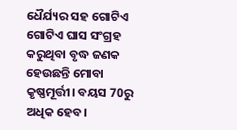ଧୈର୍ଯ୍ୟର ସହ ଗୋଟିଏ ଗୋଟିଏ ଘାସ ସଂଗ୍ରହ କରୁଥିବା ବୃଦ୍ଧ ଜଣକ ହେଉଛନ୍ତି ମୋବା କୃଷ୍ଣମୂର୍ତ୍ତୀ। ବୟସ 70ରୁ ଅଧିକ ହେବ।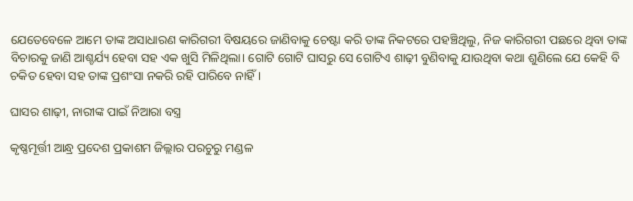ଯେତେବେଳେ ଆମେ ତାଙ୍କ ଅସାଧାରଣ କାରିଗରୀ ବିଷୟରେ ଜାଣିବାକୁ ଚେଷ୍ଟା କରି ତାଙ୍କ ନିକଟରେ ପହଞ୍ଚିଥିଲୁ, ନିଜ କାରିଗରୀ ପଛରେ ଥିବା ତାଙ୍କ ବିଚାରକୁ ଜାଣି ଆଶ୍ଚର୍ଯ୍ୟ ହେବା ସହ ଏକ ଖୁସି ମିଳିଥିଲା। ଗୋଟି ଗୋଟି ଘାସରୁ ସେ ଗୋଟିଏ ଶାଢ଼ୀ ବୁଣିବାକୁ ଯାଉଥିବା କଥା ଶୁଣିଲେ ଯେ କେହି ବି ଚକିତ ହେବା ସହ ତାଙ୍କ ପ୍ରଶଂସା ନକରି ରହି ପାରିବେ ନାହିଁ।

ଘାସର ଶାଢ଼ୀ, ନାରୀଙ୍କ ପାଇଁ ନିଆରା ବସ୍ତ୍ର

କୃଷ୍ଣମୂର୍ତ୍ତୀ ଆନ୍ଧ୍ର ପ୍ରଦେଶ ପ୍ରକାଶମ ଜିଲ୍ଲାର ପରଚୁରୁ ମଣ୍ଡଳ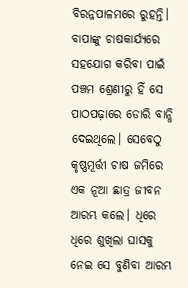ବିରନ୍ନପାଳମରେ ରୁହନ୍ତି। ବାପାଙ୍କୁ ଚାଷକାର୍ଯ୍ୟରେ ସହଯୋଗ କରିବା ପାଇଁ ପଞ୍ଚମ ଶ୍ରେଣୀରୁ ହିଁ ସେ ପାଠପଢ଼ାରେ ଡୋରି ବାନ୍ଧି ଦେଇଥିଲେ। ସେବେଠୁ କୃଷ୍ଣମୂର୍ତ୍ତୀ ଚାଷ ଜମିରେ ଏକ ନୂଆ ଛାତ୍ର ଜୀବନ ଆରମ୍ଭ କଲେ। ଧିରେ ଧିରେ ଶୁଖିଲା ଘାସକୁ ନେଇ ସେ ବୁଣିବା ଆରମ୍ଭ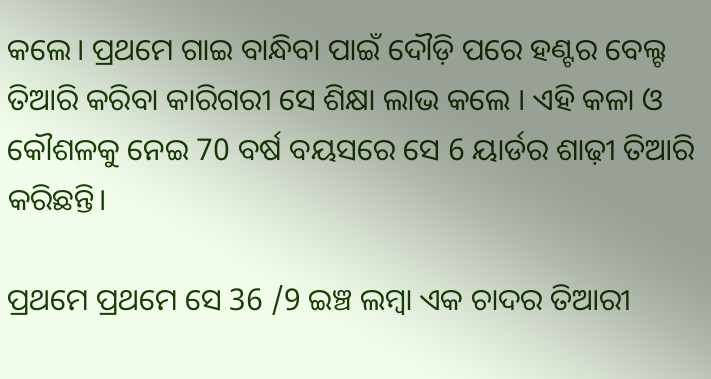କଲେ। ପ୍ରଥମେ ଗାଇ ବାନ୍ଧିବା ପାଇଁ ଦୌଡ଼ି ପରେ ହଣ୍ଟର ବେଲ୍ଟ ତିଆରି କରିବା କାରିଗରୀ ସେ ଶିକ୍ଷା ଲାଭ କଲେ । ଏହି କଳା ଓ କୌଶଳକୁ ନେଇ 70 ବର୍ଷ ବୟସରେ ସେ 6 ୟାର୍ଡର ଶାଢ଼ୀ ତିଆରି କରିଛନ୍ତି।

ପ୍ରଥମେ ପ୍ରଥମେ ସେ 36 /9 ଇଞ୍ଚ ଲମ୍ବା ଏକ ଚାଦର ତିଆରୀ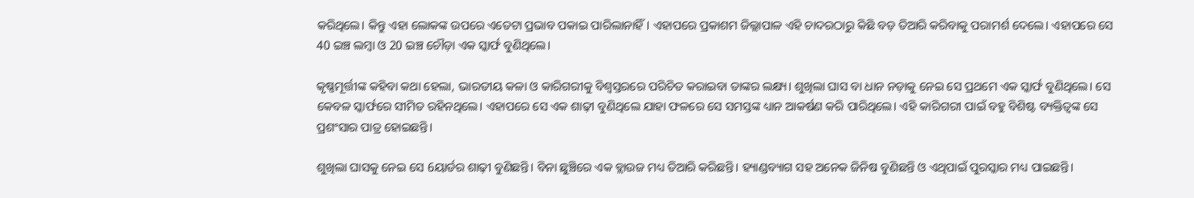କରିଥିଲେ। କିନ୍ତୁ ଏହା ଲୋକଙ୍କ ଉପରେ ଏତେଟା ପ୍ରଭାବ ପକାଇ ପାରିଲାନାହିଁ। ଏହାପରେ ପ୍ରକାଶମ ଜିଲ୍ଲାପାଳ ଏହି ଚାଦରଠାରୁ କିଛି ବଡ଼ ତିଆରି କରିବାକୁ ପରାମର୍ଶ ଦେଲେ। ଏହାପରେ ସେ 40 ଇଞ୍ଚ ଲମ୍ବା ଓ 20 ଇଞ୍ଚ ଚୌଡ଼ା ଏକ ସ୍କାର୍ଫ ବୁଣିଥିଲେ।

କୃଷ୍ଣମୂର୍ତ୍ତୀଙ୍କ କହିବା କଥା ହେଲା, ଭାରତୀୟ କଳା ଓ କାରିଗରୀକୁ ବିଶ୍ବସ୍ତରରେ ପରିଚିତ କରାଇବା ତାଙ୍କର ଲକ୍ଷ୍ୟ। ଶୁଖିଲା ଘାସ ବା ଧାନ ନଡ଼ାକୁ ନେଇ ସେ ପ୍ରଥମେ ଏକ ସ୍କାର୍ଫ ବୁଣିଥିଲେ। ସେ କେବଳ ସ୍କାର୍ଫରେ ସୀମିତ ରହିନଥିଲେ। ଏହାପରେ ସେ ଏକ ଶାଢ଼ୀ ବୁଣିଥିଲେ ଯାହା ଫଳରେ ସେ ସମସ୍ତଙ୍କ ଧ୍ୟାନ ଆକର୍ଷଣ କରି ପାରିଥିଲେ। ଏହି କାରିଗରୀ ପାଇଁ ବହୁ ବିଶିଷ୍ଟ ବ୍ୟକ୍ତିତ୍ବଙ୍କ ସେ ପ୍ରଶଂସାର ପାତ୍ର ହୋଇଛନ୍ତି।

ଶୁଖିଲା ଘାସକୁ ନେଇ ସେ 6ୟାର୍ଡର ଶାଢ଼ୀ ବୁଣିଛନ୍ତି। ବିନା ଛୁଞ୍ଚିରେ ଏକ ବ୍ଲାଉଜ ମଧ୍ୟ ତିଆରି କରିଛନ୍ତି। ହ୍ୟାଣ୍ଡବ୍ୟାଗ ସହ ଅନେକ ଜିନିଷ ବୁଣିଛନ୍ତି ଓ ଏଥିପାଇଁ ପୁରସ୍କାର ମଧ୍ୟ ପାଇଛନ୍ତି।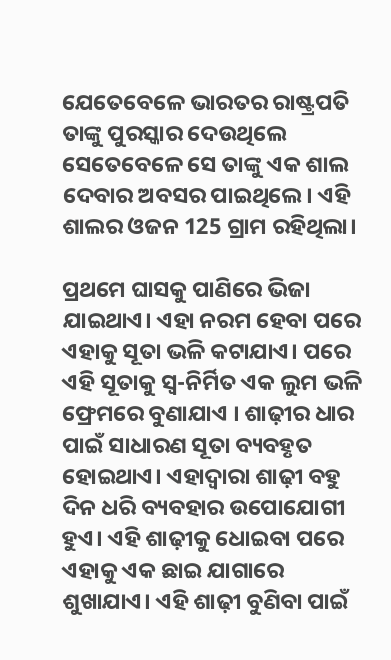ଯେତେବେଳେ ଭାରତର ରାଷ୍ଟ୍ରପତି ତାଙ୍କୁ ପୁରସ୍କାର ଦେଉଥିଲେ ସେତେବେଳେ ସେ ତାଙ୍କୁ ଏକ ଶାଲ ଦେବାର ଅବସର ପାଇଥିଲେ। ଏହି ଶାଲର ଓଜନ 125 ଗ୍ରାମ ରହିଥିଲା।

ପ୍ରଥମେ ଘାସକୁ ପାଣିରେ ଭିଜା ଯାଇଥାଏ। ଏହା ନରମ ହେବା ପରେ ଏହାକୁ ସୂତା ଭଳି କଟାଯାଏ। ପରେ ଏହି ସୂତାକୁ ସ୍ବ-ନିର୍ମିତ ଏକ ଲୁମ ଭଳି ଫ୍ରେମରେ ବୁଣାଯାଏ । ଶାଢ଼ୀର ଧାର ପାଇଁ ସାଧାରଣ ସୂତା ବ୍ୟବହୃତ ହୋଇଥାଏ। ଏହାଦ୍ବାରା ଶାଢ଼ୀ ବହୁ ଦିନ ଧରି ବ୍ୟବହାର ଉପୋଯୋଗୀ ହୁଏ। ଏହି ଶାଢ଼ୀକୁ ଧୋଇବା ପରେ ଏହାକୁ ଏକ ଛାଇ ଯାଗାରେ ଶୁଖାଯାଏ। ଏହି ଶାଢ଼ୀ ବୁଣିବା ପାଇଁ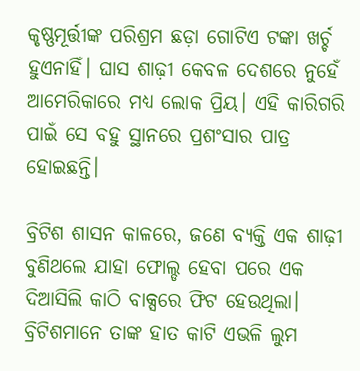କୃଷ୍ଣମୂର୍ତ୍ତୀଙ୍କ ପରିଶ୍ରମ ଛଡ଼ା ଗୋଟିଏ ଟଙ୍କା ଖର୍ଚ୍ଚ ହୁଏନାହିଁ। ଘାସ ଶାଢ଼ୀ କେବଳ ଦେଶରେ ନୁହେଁ ଆମେରିକାରେ ମଧ୍ୟ ଲୋକ ପ୍ରିୟ। ଏହି କାରିଗରି ପାଇଁ ସେ ବହୁ ସ୍ଥାନରେ ପ୍ରଶଂସାର ପାତ୍ର ହୋଇଛନ୍ତି।

ବ୍ରିଟିଶ ଶାସନ କାଳରେ, ଜଣେ ବ୍ୟକ୍ତି ଏକ ଶାଢ଼ୀ ବୁଣିଥଲେ ଯାହା ଫୋଲ୍ଡ ହେବା ପରେ ଏକ ଦିଆସିଲି କାଠି ବାକ୍ସରେ ଫିଟ ହେଉଥିଲା। ବ୍ରିଟିଶମାନେ ତାଙ୍କ ହାତ କାଟି ଏଭଳି ଲୁମ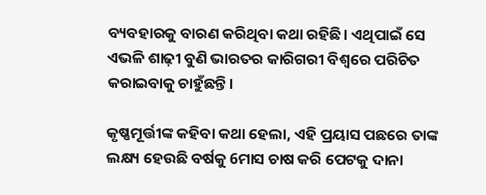ବ୍ୟବହାରକୁ ବାରଣ କରିଥିବା କଥା ରହିଛି। ଏଥିପାଇଁ ସେ ଏଭଳି ଶାଢ଼ୀ ବୁଣି ଭାରତର କାରିଗରୀ ବିଶ୍ବରେ ପରିଚିତ କରାଇବାକୁ ଚାହୁଁଛନ୍ତି।

କୃଷ୍ଣମୂର୍ତ୍ତୀଙ୍କ କହିବା କଥା ହେଲା, ଏହି ପ୍ରୟାସ ପଛରେ ତାଙ୍କ ଲକ୍ଷ୍ୟ ହେଉଛି ବର୍ଷକୁ 6ମାସ ଚାଷ କରି ପେଟକୁ ଦାନା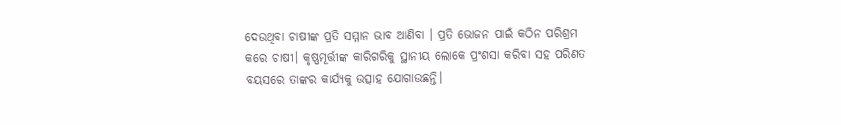ଦେଉଥିବା ଚାଷୀଙ୍କ ପ୍ରତି ସମ୍ମାନ ଭାବ ଆଣିବା । ପ୍ରତି ଭୋଜନ ପାଇଁ କଠିନ ପରିଶ୍ରମ କରେ ଚାଷୀ। କୃଷ୍ଣମୂର୍ତ୍ତୀଙ୍କ କାରିଗରିକୁ ସ୍ଥାନୀୟ ଲୋକେ ପ୍ରଂଶସା କରିବା ସହ ପରିଣତ ବୟସରେ ତାଙ୍କର କାର୍ଯ୍ୟକୁ ଉତ୍ସାହ ଯୋଗାଉଛନ୍ତି।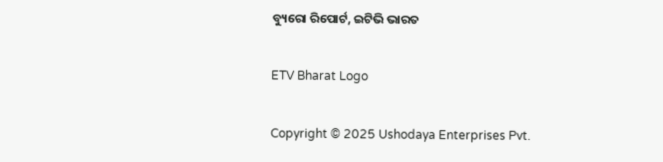ବ୍ୟୁରୋ ରିପୋର୍ଟ, ଇଟିଭି ଭାରତ

ETV Bharat Logo

Copyright © 2025 Ushodaya Enterprises Pvt.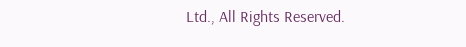Ltd., All Rights Reserved.